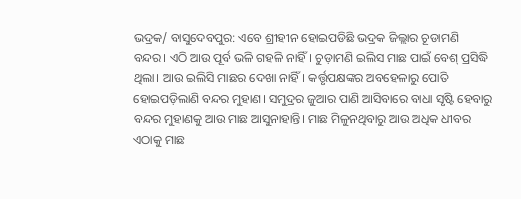ଭଦ୍ରକ/ ବାସୁଦେବପୁର: ଏବେ ଶ୍ରୀହୀନ ହୋଇପଡିଛି ଭଦ୍ରକ ଜିଲ୍ଲାର ଚୂଡାମଣି ବନ୍ଦର। ଏଠି ଆଉ ପୂର୍ବ ଭଳି ଗହଳି ନାହିଁ। ଚୁଡ଼ାମଣି ଇଲିସ ମାଛ ପାଇଁ ବେଶ୍ ପ୍ରସିଦ୍ଧି ଥିଲା। ଆଉ ଇଲିସି ମାଛର ଦେଖା ନାହିଁ। କର୍ତ୍ତୃପକ୍ଷଙ୍କର ଅବହେଳାରୁ ପୋତି ହୋଇପଡ଼ିଲାଣି ବନ୍ଦର ମୁହାଣ। ସମୁଦ୍ରର ଜୁଆର ପାଣି ଆସିବାରେ ବାଧା ସୃଷ୍ଟି ହେବାରୁ ବନ୍ଦର ମୁହାଣକୁ ଆଉ ମାଛ ଆସୁନାହାନ୍ତି। ମାଛ ମିଳୁନଥିବାରୁ ଆଉ ଅଧିକ ଧୀବର ଏଠାକୁ ମାଛ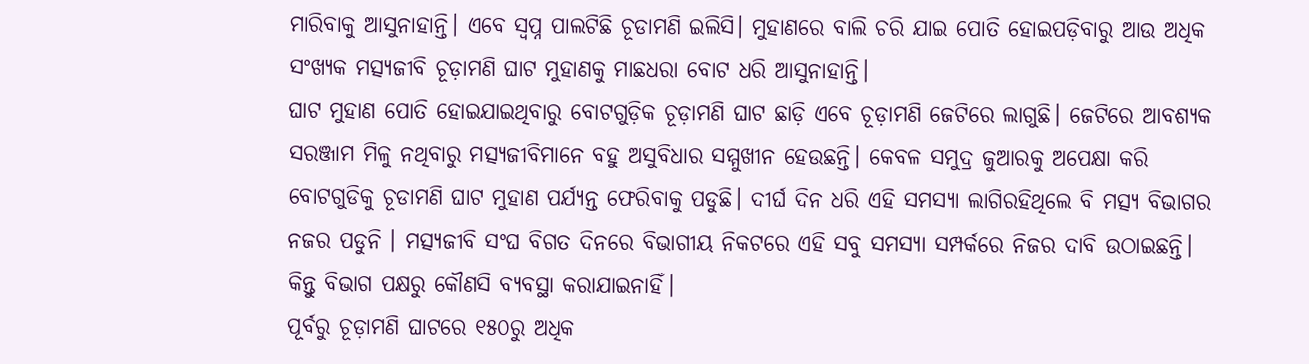ମାରିବାକୁ ଆସୁନାହାନ୍ତି। ଏବେ ସ୍ବପ୍ନ ପାଲଟିଛି ଚୂଡାମଣି ଇଲିସି। ମୁହାଣରେ ବାଲି ଚରି ଯାଇ ପୋତି ହୋଇପଡ଼ିବାରୁ ଆଉ ଅଧିକ ସଂଖ୍ୟକ ମତ୍ସ୍ୟଜୀବି ଚୂଡ଼ାମଣି ଘାଟ ମୁହାଣକୁ ମାଛଧରା ବୋଟ ଧରି ଆସୁନାହାନ୍ତି।
ଘାଟ ମୁହାଣ ପୋତି ହୋଇଯାଇଥିବାରୁ ବୋଟଗୁଡ଼ିକ ଚୂଡ଼ାମଣି ଘାଟ ଛାଡ଼ି ଏବେ ଚୂଡ଼ାମଣି ଜେଟିରେ ଲାଗୁଛି। ଜେଟିରେ ଆବଶ୍ୟକ ସରଞ୍ଜାମ ମିଳୁ ନଥିବାରୁ ମତ୍ସ୍ୟଜୀବିମାନେ ବହୁ ଅସୁବିଧାର ସମ୍ମୁଖୀନ ହେଉଛନ୍ତି। କେବଳ ସମୁଦ୍ର ଜୁଆରକୁ ଅପେକ୍ଷା କରି ବୋଟଗୁଡିକୁ ଚୂଡାମଣି ଘାଟ ମୁହାଣ ପର୍ଯ୍ୟନ୍ତ ଫେରିବାକୁ ପଡୁଛି। ଦୀର୍ଘ ଦିନ ଧରି ଏହି ସମସ୍ୟା ଲାଗିରହିଥିଲେ ବି ମତ୍ସ୍ୟ ବିଭାଗର ନଜର ପଡୁନି । ମତ୍ସ୍ୟଜୀବି ସଂଘ ବିଗତ ଦିନରେ ବିଭାଗୀୟ ନିକଟରେ ଏହି ସବୁ ସମସ୍ୟା ସମ୍ପର୍କରେ ନିଜର ଦାବି ଉଠାଇଛନ୍ତି। କିନ୍ତୁ ବିଭାଗ ପକ୍ଷରୁ କୌଣସି ବ୍ୟବସ୍ଥା କରାଯାଇନାହିଁ।
ପୂର୍ବରୁ ଚୂଡ଼ାମଣି ଘାଟରେ ୧୫୦ରୁ ଅଧିକ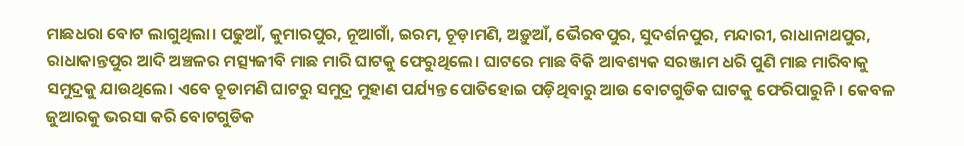ମାଛଧରା ବୋଟ ଲାଗୁଥିଲା। ପଢୁଆଁ, କୁମାରପୁର, ନୂଆଗାଁ, ଇରମ, ଚୂଡ଼ାମଣି, ଅଡ଼ୁଆଁ, ଭୈରବପୁର, ସୁଦର୍ଶନପୁର, ମନ୍ଦାରୀ, ରାଧାନାଥପୁର, ରାଧାକାନ୍ତପୁର ଆଦି ଅଞ୍ଚଳର ମତ୍ସ୍ୟଜୀବି ମାଛ ମାରି ଘାଟକୁ ଫେରୁଥିଲେ। ଘାଟରେ ମାଛ ବିକି ଆବଶ୍ୟକ ସରଞ୍ଜାମ ଧରି ପୁଣି ମାଛ ମାରିବାକୁ ସମୁଦ୍ରକୁ ଯାଉଥିଲେ। ଏବେ ଚୂଡାମଣି ଘାଟରୁ ସମୁଦ୍ର ମୁହାଣ ପର୍ଯ୍ୟନ୍ତ ପୋତିହୋଇ ପଡ଼ିଥିବାରୁ ଆଉ ବୋଟଗୁଡିକ ଘାଟକୁ ଫେରିପାରୁନି। କେବଳ ଜୁଆରକୁ ଭରସା କରି ବୋଟଗୁଡିକ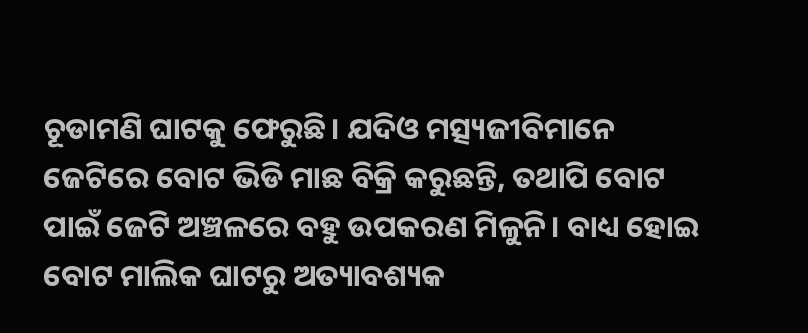ଚୂଡାମଣି ଘାଟକୁ ଫେରୁଛି। ଯଦିଓ ମତ୍ସ୍ୟଜୀବିମାନେ ଜେଟିରେ ବୋଟ ଭିଡି ମାଛ ବିକ୍ରି କରୁଛନ୍ତି, ତଥାପି ବୋଟ ପାଇଁ ଜେଟି ଅଞ୍ଚଳରେ ବହୁ ଉପକରଣ ମିଳୁନି। ବାଧ୍ୟ ହୋଇ ବୋଟ ମାଲିକ ଘାଟରୁ ଅତ୍ୟାବଶ୍ୟକ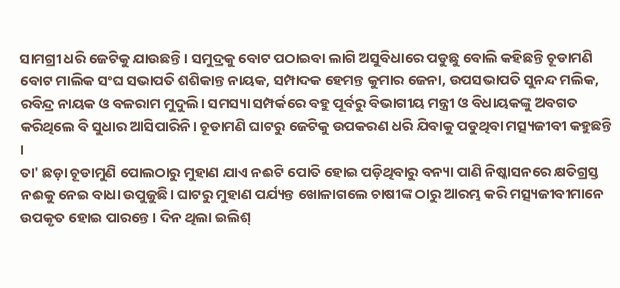ସାମଗ୍ରୀ ଧରି ଜେଟିକୁ ଯାଉଛନ୍ତି। ସମୁଦ୍ରକୁ ବୋଟ ପଠାଇବା ଲାଗି ଅସୁବିଧାରେ ପଡୁଛୁ ବୋଲି କହିଛନ୍ତି ଚୂଡାମଣି ବୋଟ ମାଲିକ ସଂଘ ସଭାପତି ଶଶିକାନ୍ତ ନାୟକ, ସମ୍ପାଦକ ହେମନ୍ତ କୁମାର ଜେନା, ଉପସଭାପତି ସୁନନ୍ଦ ମଲିକ, ରବିନ୍ଦ୍ର ନାୟକ ଓ ବଳରାମ ମୁଦୁଲି। ସମସ୍ୟା ସମ୍ପର୍କରେ ବହୁ ପୂର୍ବରୁ ବିଭାଗୀୟ ମନ୍ତ୍ରୀ ଓ ବିଧାୟକଙ୍କୁ ଅବଗତ କରିଥିଲେ ବି ସୁଧାର ଆସିପାରିନି। ଚୂଡାମଣି ଘାଟରୁ ଜେଟିକୁ ଉପକରଣ ଧରି ଯିବାକୁ ପଡୁଥିବା ମତ୍ସ୍ୟଜୀବୀ କହୁଛନ୍ତି ।
ତା' ଛଡ଼ା ଚୂଡାମୁଣି ପୋଲଠାରୁ ମୁହାଣ ଯାଏ ନଈଟି ପୋତି ହୋଇ ପଡ଼ିଥିବାରୁ ବନ୍ୟା ପାଣି ନିଷ୍କାସନରେ କ୍ଷତିଗ୍ରସ୍ତ ନଈକୁ ନେଇ ବାଧା ଉପୁଜୁଛି। ଘାଟରୁ ମୁହାଣ ପର୍ଯ୍ୟନ୍ତ ଖୋଳାଗଲେ ଚାଷୀଙ୍କ ଠାରୁ ଆରମ୍ଭ କରି ମତ୍ସ୍ୟଜୀବୀମାନେ ଉପକୃତ ହୋଇ ପାରନ୍ତେ। ଦିନ ଥିଲା ଇଲିଶ୍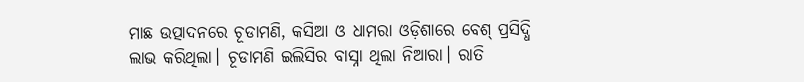ମାଛ ଉତ୍ପାଦନରେ ଚୂଡାମଣି, କସିଆ ଓ ଧାମରା ଓଡ଼ିଶାରେ ବେଶ୍ ପ୍ରସିଦ୍ଧି ଲାଭ କରିଥିଲା। ଚୂଡାମଣି ଇଲିସିର ବାସ୍ନା ଥିଲା ନିଆରା। ରାତି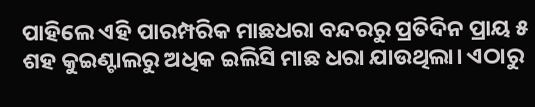ପାହିଲେ ଏହି ପାରମ୍ପରିକ ମାଛଧରା ବନ୍ଦରରୁ ପ୍ରତିଦିନ ପ୍ରାୟ ୫ ଶହ କୁଇଣ୍ଟାଲରୁ ଅଧିକ ଇଲିସି ମାଛ ଧରା ଯାଉଥିଲା। ଏଠାରୁ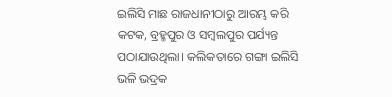ଇଲିସି ମାଛ ରାଜଧାନୀଠାରୁ ଆରମ୍ଭ କରି କଟକ, ବ୍ରହ୍ମପୁର ଓ ସମ୍ବଲପୁର ପର୍ଯ୍ୟନ୍ତ ପଠାଯାଉଥିଲା। କଲିକତାରେ ଗଙ୍ଗା ଇଲିସି ଭଳି ଭଦ୍ରକ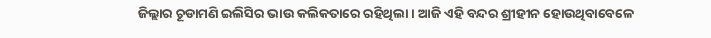ଜିଲ୍ଲାର ଚୂଡାମଣି ଇଲିସିର ଭାଉ କଲିକତାରେ ରହିଥିଲା। ଆଜି ଏହି ବନ୍ଦର ଶ୍ରୀହୀନ ହୋଉଥିବାବେଳେ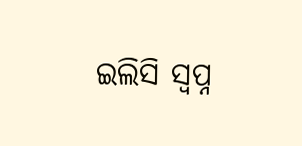ଇଲିସି ସ୍ବପ୍ନ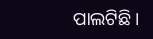ପାଲଟିଛି।